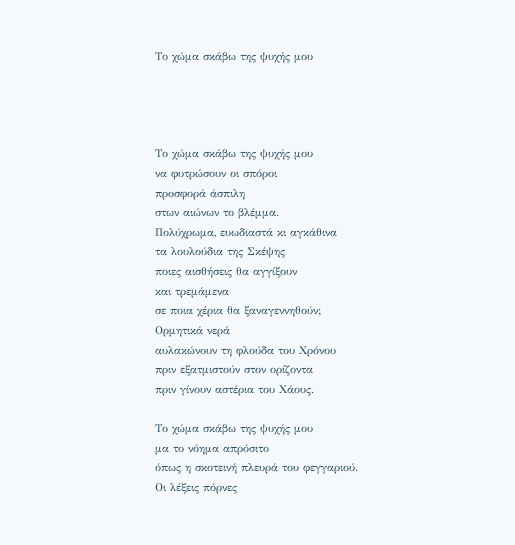Το χώμα σκάβω της ψυχής μου




Το χώμα σκάβω της ψυχής μου
να φυτρώσουν οι σπόροι
προσφορά άσπιλη
στων αιώνων το βλέμμα.
Πολύχρωμα, ευωδιαστά κι αγκάθινα
τα λουλούδια της Σκέψης
ποιες αισθήσεις θα αγγίξουν
και τρεμάμενα
σε ποια χέρια θα ξαναγεννηθούν;
Ορμητικά νερά
αυλακώνουν τη φλούδα του Χρόνου
πριν εξατμιστούν στον ορίζοντα
πριν γίνουν αστέρια του Χάους.

Το χώμα σκάβω της ψυχής μου
μα το νόημα απρόσιτο
όπως η σκοτεινή πλευρά του φεγγαριού.
Οι λέξεις πόρνες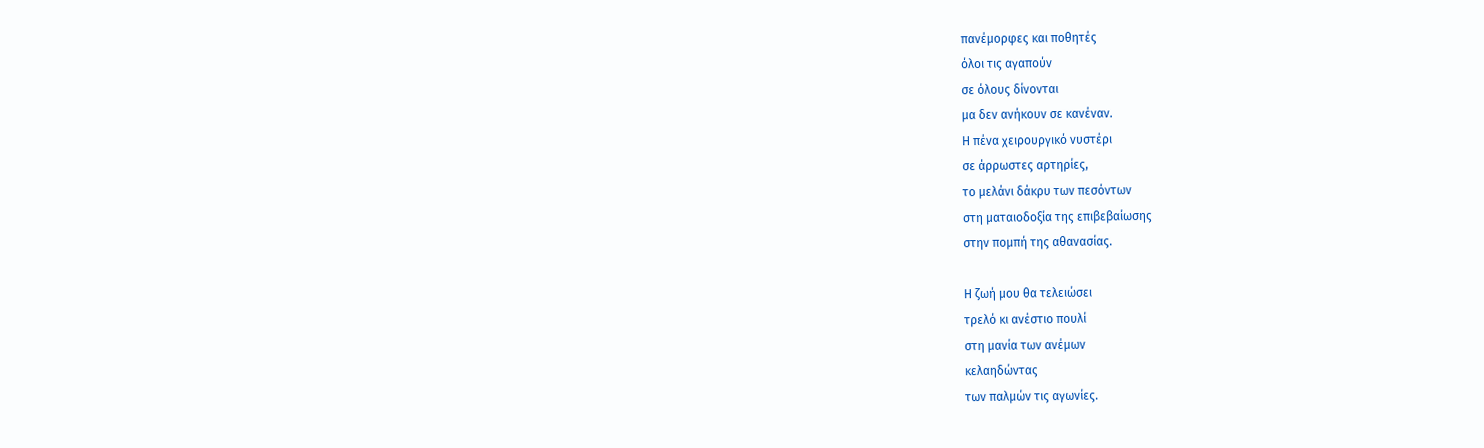πανέμορφες και ποθητές
όλοι τις αγαπούν
σε όλους δίνονται
μα δεν ανήκουν σε κανέναν.
Η πένα χειρουργικό νυστέρι
σε άρρωστες αρτηρίες,
το μελάνι δάκρυ των πεσόντων
στη ματαιοδοξία της επιβεβαίωσης
στην πομπή της αθανασίας.

Η ζωή μου θα τελειώσει
τρελό κι ανέστιο πουλί
στη μανία των ανέμων
κελαηδώντας
των παλμών τις αγωνίες.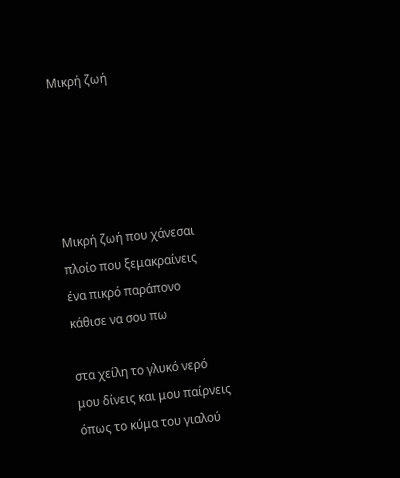Μικρή ζωή





Μικρή ζωή που χάνεσαι
πλοίο που ξεμακραίνεις
ένα πικρό παράπονο
κάθισε να σου πω

στα χείλη το γλυκό νερό
μου δίνεις και μου παίρνεις
όπως το κύμα του γιαλού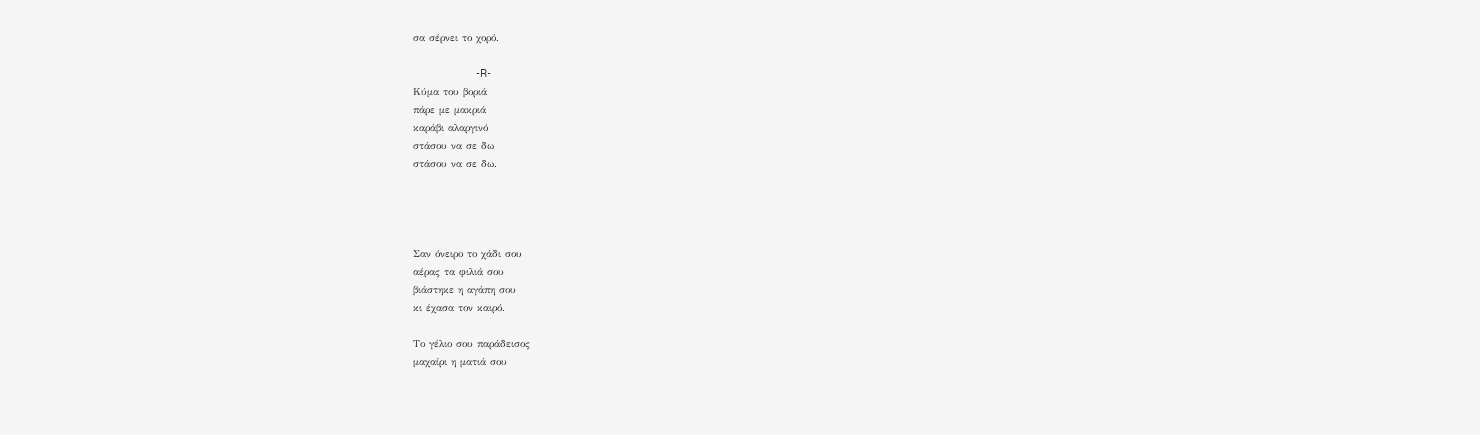σα σέρνει το χορό.

                     -R-
Κύμα του βοριά
πάρε με μακριά
καράβι αλαργινό
στάσου να σε δω
στάσου να σε δω.




Σαν όνειρο το χάδι σου
αέρας τα φιλιά σου
βιάστηκε η αγάπη σου
κι έχασα τον καιρό.

Το γέλιο σου παράδεισος
μαχαίρι η ματιά σου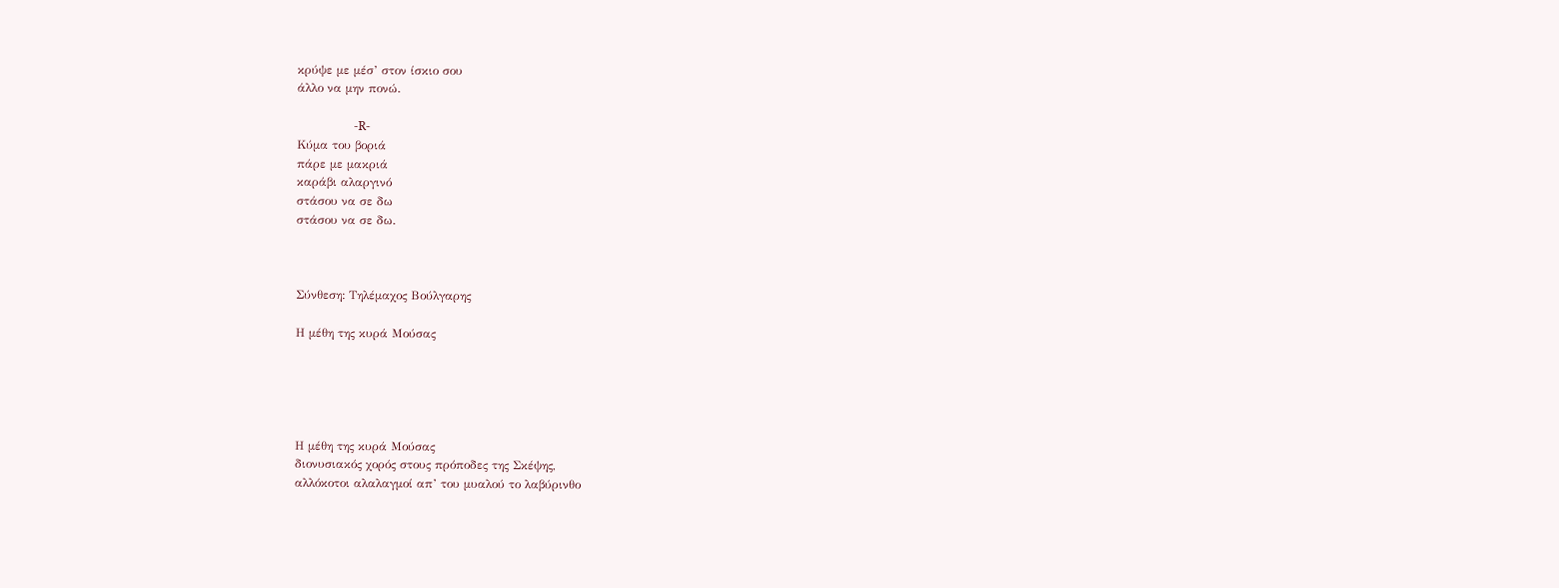κρύψε με μέσ’ στον ίσκιο σου
άλλο να μην πονώ.

                   -R-
Κύμα του βοριά
πάρε με μακριά
καράβι αλαργινό
στάσου να σε δω
στάσου να σε δω.



Σύνθεση: Τηλέμαχος Βούλγαρης

Η μέθη της κυρά Μούσας





Η μέθη της κυρά Μούσας
διονυσιακός χορός στους πρόποδες της Σκέψης,
αλλόκοτοι αλαλαγμοί απ’ του μυαλού το λαβύρινθο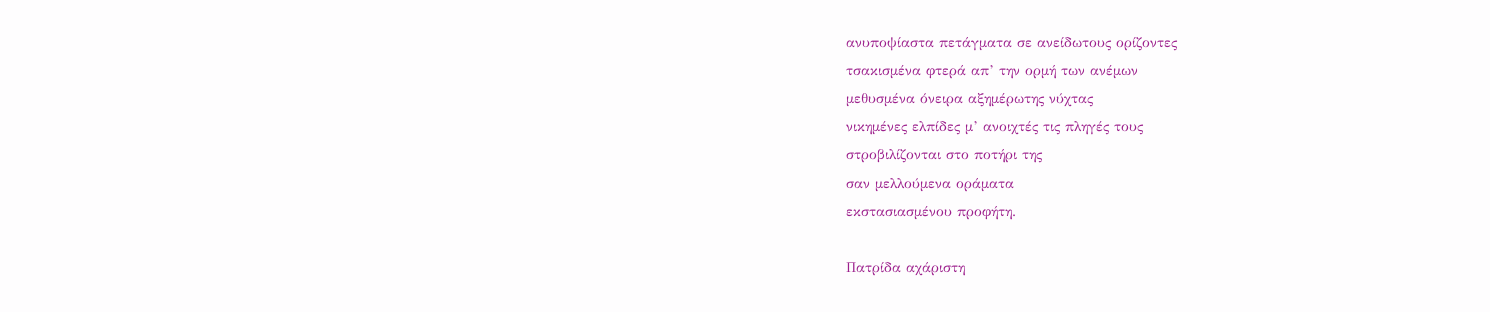ανυποψίαστα πετάγματα σε ανείδωτους ορίζοντες
τσακισμένα φτερά απ’ την ορμή των ανέμων
μεθυσμένα όνειρα αξημέρωτης νύχτας
νικημένες ελπίδες μ’ ανοιχτές τις πληγές τους
στροβιλίζονται στο ποτήρι της
σαν μελλούμενα οράματα
εκστασιασμένου προφήτη.

Πατρίδα αχάριστη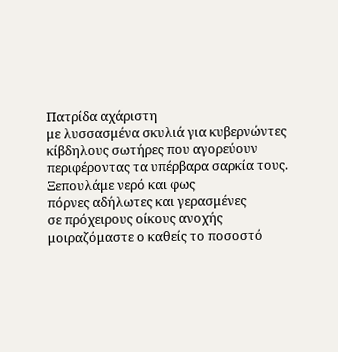Πατρίδα αχάριστη
με λυσσασμένα σκυλιά για κυβερνώντες
κίβδηλους σωτήρες που αγορεύουν
περιφέροντας τα υπέρβαρα σαρκία τους.
Ξεπουλάμε νερό και φως
πόρνες αδήλωτες και γερασμένες
σε πρόχειρους οίκους ανοχής
μοιραζόμαστε ο καθείς το ποσοστό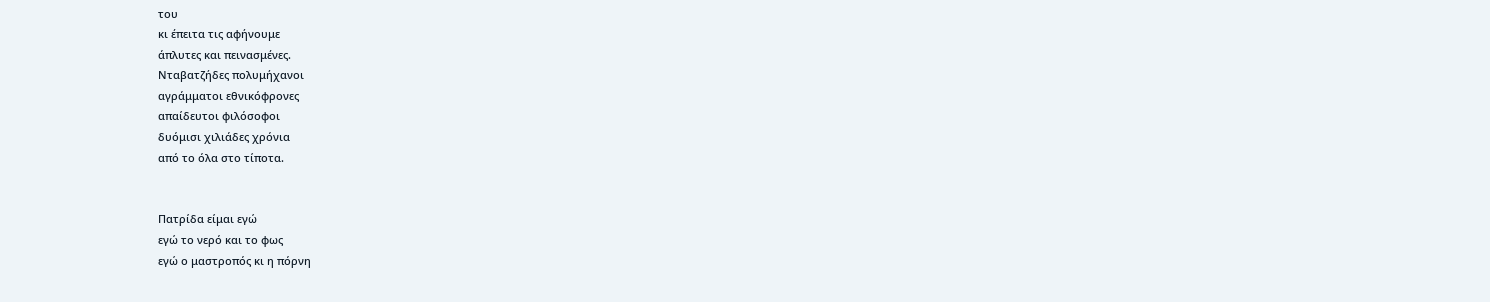του
κι έπειτα τις αφήνουμε
άπλυτες και πεινασμένες.
Νταβατζήδες πολυμήχανοι
αγράμματοι εθνικόφρονες
απαίδευτοι φιλόσοφοι
δυόμισι χιλιάδες χρόνια
από το όλα στο τίποτα.


Πατρίδα είμαι εγώ
εγώ το νερό και το φως
εγώ ο μαστροπός κι η πόρνη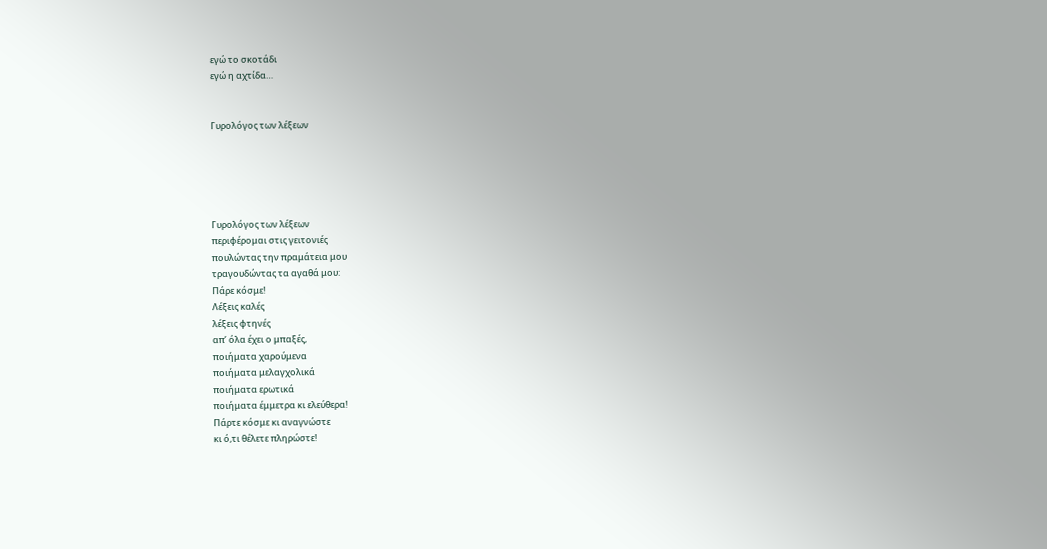εγώ το σκοτάδι
εγώ η αχτίδα…


Γυρολόγος των λέξεων





Γυρολόγος των λέξεων
περιφέρομαι στις γειτονιές
πουλώντας την πραμάτεια μου
τραγουδώντας τα αγαθά μου:
Πάρε κόσμε!
Λέξεις καλές
λέξεις φτηνές
απ’ όλα έχει ο μπαξές,
ποιήματα χαρούμενα
ποιήματα μελαγχολικά
ποιήματα ερωτικά
ποιήματα έμμετρα κι ελεύθερα!
Πάρτε κόσμε κι αναγνώστε
κι ό,τι θέλετε πληρώστε!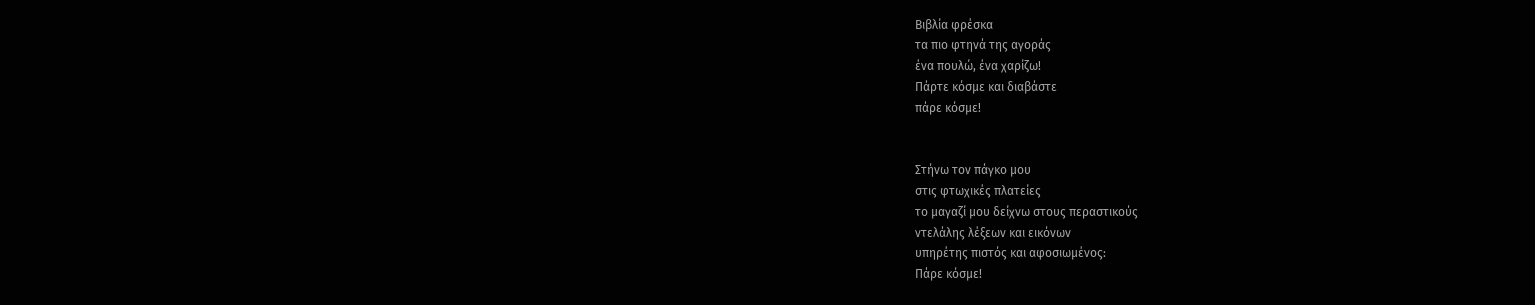Βιβλία φρέσκα
τα πιο φτηνά της αγοράς
ένα πουλώ, ένα χαρίζω!
Πάρτε κόσμε και διαβάστε
πάρε κόσμε!


Στήνω τον πάγκο μου
στις φτωχικές πλατείες
το μαγαζί μου δείχνω στους περαστικούς
ντελάλης λέξεων και εικόνων
υπηρέτης πιστός και αφοσιωμένος:
Πάρε κόσμε!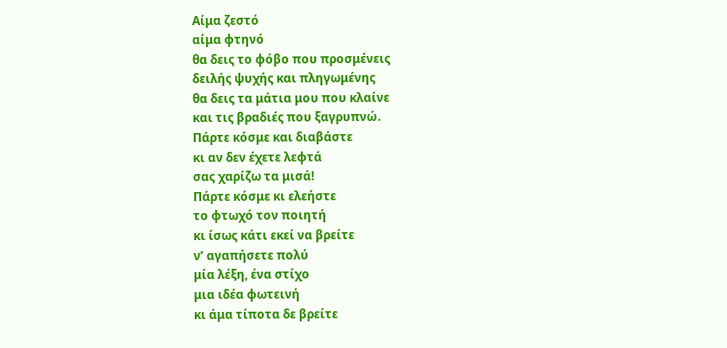Αίμα ζεστό
αίμα φτηνό
θα δεις το φόβο που προσμένεις
δειλής ψυχής και πληγωμένης
θα δεις τα μάτια μου που κλαίνε
και τις βραδιές που ξαγρυπνώ.
Πάρτε κόσμε και διαβάστε
κι αν δεν έχετε λεφτά
σας χαρίζω τα μισά!
Πάρτε κόσμε κι ελεήστε
το φτωχό τον ποιητή
κι ίσως κάτι εκεί να βρείτε
ν’ αγαπήσετε πολύ
μία λέξη, ένα στίχο
μια ιδέα φωτεινή
κι άμα τίποτα δε βρείτε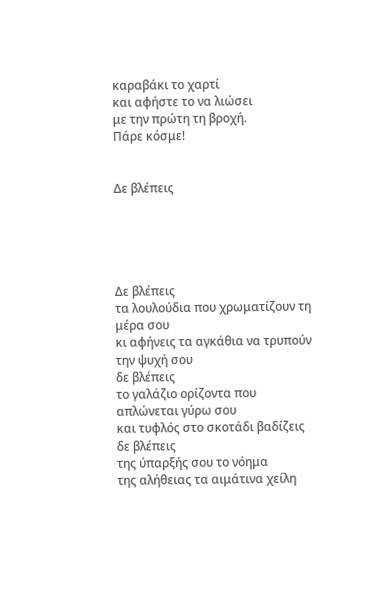καραβάκι το χαρτί
και αφήστε το να λιώσει
με την πρώτη τη βροχή.
Πάρε κόσμε!


Δε βλέπεις





Δε βλέπεις
τα λουλούδια που χρωματίζουν τη μέρα σου
κι αφήνεις τα αγκάθια να τρυπούν την ψυχή σου
δε βλέπεις
το γαλάζιο ορίζοντα που απλώνεται γύρω σου
και τυφλός στο σκοτάδι βαδίζεις
δε βλέπεις
της ύπαρξής σου το νόημα
της αλήθειας τα αιμάτινα χείλη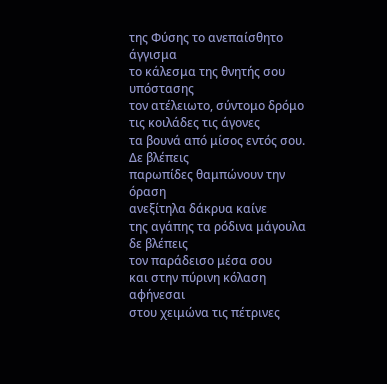της Φύσης το ανεπαίσθητο άγγισμα
το κάλεσμα της θνητής σου υπόστασης
τον ατέλειωτο, σύντομο δρόμο
τις κοιλάδες τις άγονες
τα βουνά από μίσος εντός σου.
Δε βλέπεις
παρωπίδες θαμπώνουν την όραση
ανεξίτηλα δάκρυα καίνε
της αγάπης τα ρόδινα μάγουλα
δε βλέπεις
τον παράδεισο μέσα σου
και στην πύρινη κόλαση αφήνεσαι
στου χειμώνα τις πέτρινες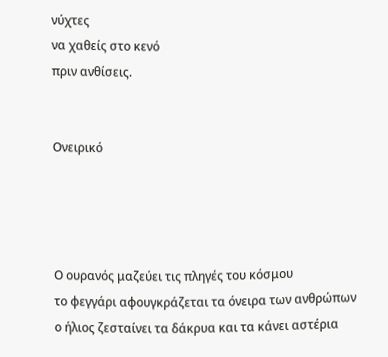νύχτες
να χαθείς στο κενό
πριν ανθίσεις.


Ονειρικό




Ο ουρανός μαζεύει τις πληγές του κόσμου
το φεγγάρι αφουγκράζεται τα όνειρα των ανθρώπων
ο ήλιος ζεσταίνει τα δάκρυα και τα κάνει αστέρια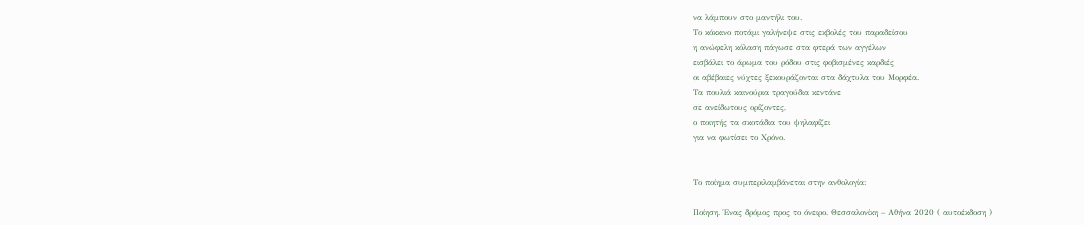να λάμπουν στο μαντήλι του.
Το κόκκινο ποτάμι γαλήνεψε στις εκβολές του παραδείσου
η ανώφελη κόλαση πάγωσε στα φτερά των αγγέλων
εισβάλει το άρωμα του ρόδου στις φοβισμένες καρδιές
οι αβέβαιες νύχτες ξεκουράζονται στα δάχτυλα του Μορφέα.
Τα πουλιά καινούρια τραγούδια κεντάνε
σε ανείδωτους ορίζοντες,
ο ποιητής τα σκοτάδια του ψηλαφίζει
για να φωτίσει το Χρόνο.


Το ποίημα συμπεριλαμβάνεται στην ανθολογία:

Ποίηση. Ένας δρόμος προς το όνειρο. Θεσσαλονίκη – Αθήνα 2020 ( αυτοέκδοση )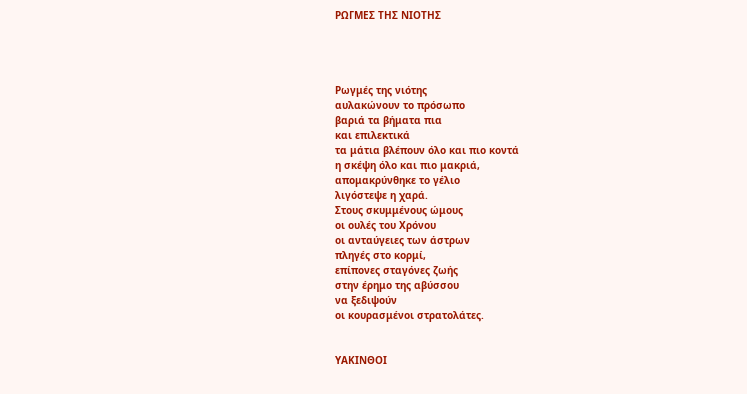ΡΩΓΜΕΣ ΤΗΣ ΝΙΟΤΗΣ




Ρωγμές της νιότης
αυλακώνουν το πρόσωπο
βαριά τα βήματα πια
και επιλεκτικά
τα μάτια βλέπουν όλο και πιο κοντά
η σκέψη όλο και πιο μακριά,
απομακρύνθηκε το γέλιο
λιγόστεψε η χαρά.
Στους σκυμμένους ώμους
οι ουλές του Χρόνου
οι ανταύγειες των άστρων
πληγές στο κορμί,
επίπονες σταγόνες ζωής
στην έρημο της αβύσσου
να ξεδιψούν
οι κουρασμένοι στρατολάτες.


ΥΑΚΙΝΘΟΙ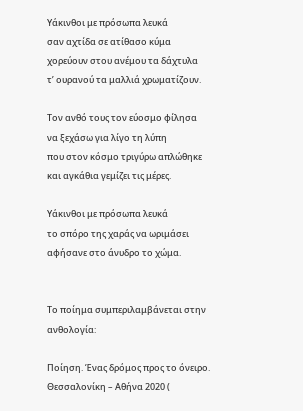Υάκινθοι με πρόσωπα λευκά
σαν αχτίδα σε ατίθασο κύμα
χορεύουν στου ανέμου τα δάχτυλα
τ’ ουρανού τα μαλλιά χρωματίζουν.

Τον ανθό τους τον εύοσμο φίλησα
να ξεχάσω για λίγο τη λύπη
που στον κόσμο τριγύρω απλώθηκε
και αγκάθια γεμίζει τις μέρες.

Υάκινθοι με πρόσωπα λευκά
το σπόρο της χαράς να ωριμάσει
αφήσανε στο άνυδρο το χώμα.


Το ποίημα συμπεριλαμβάνεται στην ανθολογία:

Ποίηση. Ένας δρόμος προς το όνειρο. Θεσσαλονίκη – Αθήνα 2020 (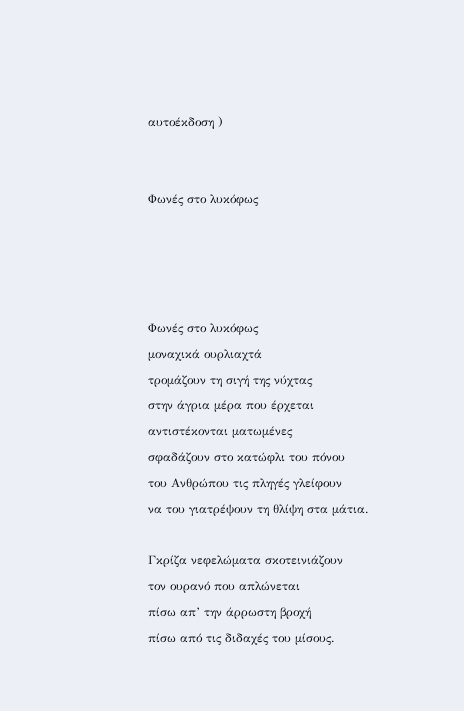αυτοέκδοση )


Φωνές στο λυκόφως




Φωνές στο λυκόφως
μοναχικά ουρλιαχτά
τρομάζουν τη σιγή της νύχτας
στην άγρια μέρα που έρχεται
αντιστέκονται ματωμένες
σφαδάζουν στο κατώφλι του πόνου
του Ανθρώπου τις πληγές γλείφουν
να του γιατρέψουν τη θλίψη στα μάτια.

Γκρίζα νεφελώματα σκοτεινιάζουν
τον ουρανό που απλώνεται
πίσω απ’ την άρρωστη βροχή
πίσω από τις διδαχές του μίσους.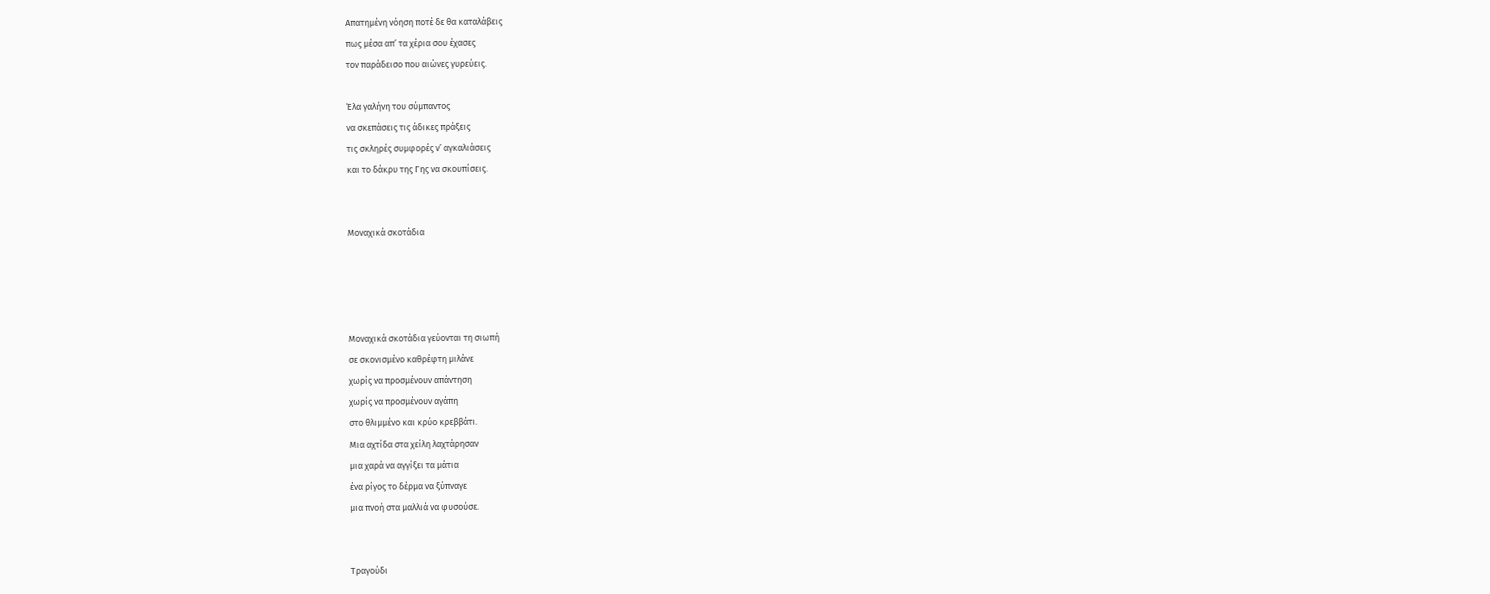Απατημένη νόηση ποτέ δε θα καταλάβεις
πως μέσα απ’ τα χέρια σου έχασες
τον παράδεισο που αιώνες γυρεύεις.

Έλα γαλήνη του σύμπαντος
να σκεπάσεις τις άδικες πράξεις
τις σκληρές συμφορές ν’ αγκαλιάσεις
και το δάκρυ της Γης να σκουπίσεις.


Μοναχικά σκοτάδια




Μοναχικά σκοτάδια γεύονται τη σιωπή
σε σκονισμένο καθρέφτη μιλάνε
χωρίς να προσμένουν απάντηση
χωρίς να προσμένουν αγάπη
στο θλιμμένο και κρύο κρεββάτι.
Μια αχτίδα στα χείλη λαχτάρησαν
μια χαρά να αγγίξει τα μάτια
ένα ρίγος το δέρμα να ξύπναγε
μια πνοή στα μαλλιά να φυσούσε.


Τραγούδι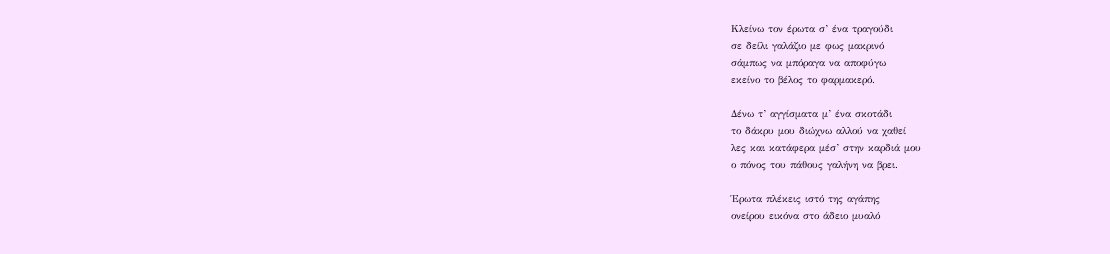Κλείνω τον έρωτα σ’ ένα τραγούδι
σε δείλι γαλάζιο με φως μακρινό
σάμπως να μπόραγα να αποφύγω
εκείνο το βέλος το φαρμακερό.

Δένω τ’ αγγίσματα μ’ ένα σκοτάδι
το δάκρυ μου διώχνω αλλού να χαθεί
λες και κατάφερα μέσ’ στην καρδιά μου
ο πόνος του πάθους γαλήνη να βρει.

Έρωτα πλέκεις ιστό της αγάπης
ονείρου εικόνα στο άδειο μυαλό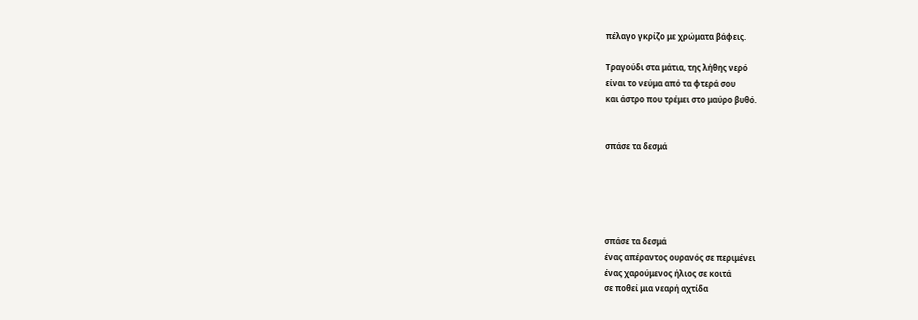πέλαγο γκρίζο με χρώματα βάφεις.

Τραγούδι στα μάτια, της λήθης νερό
είναι το νεύμα από τα φτερά σου
και άστρο που τρέμει στο μαύρο βυθό.


σπάσε τα δεσμά





σπάσε τα δεσμά
ένας απέραντος ουρανός σε περιμένει
ένας χαρούμενος ήλιος σε κοιτά
σε ποθεί μια νεαρή αχτίδα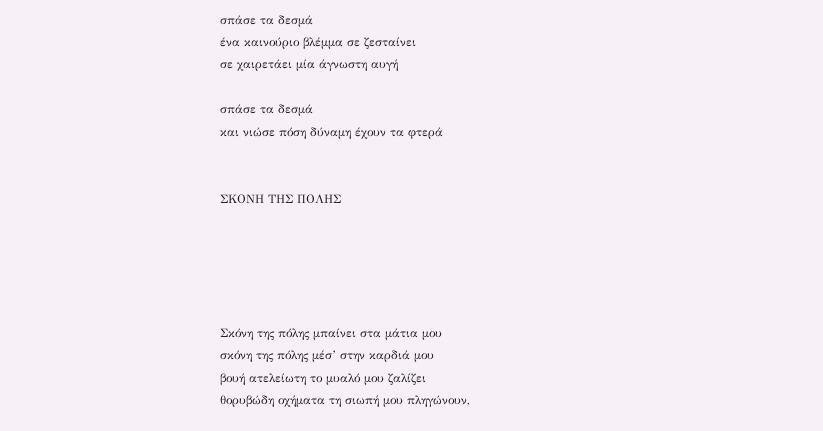σπάσε τα δεσμά
ένα καινούριο βλέμμα σε ζεσταίνει
σε χαιρετάει μία άγνωστη αυγή

σπάσε τα δεσμά
και νιώσε πόση δύναμη έχουν τα φτερά


ΣΚΟΝΗ ΤΗΣ ΠΟΛΗΣ





Σκόνη της πόλης μπαίνει στα μάτια μου
σκόνη της πόλης μέσ’ στην καρδιά μου
βουή ατελείωτη το μυαλό μου ζαλίζει
θορυβώδη οχήματα τη σιωπή μου πληγώνουν,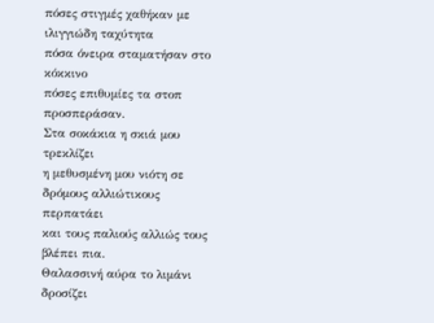πόσες στιγμές χαθήκαν με ιλιγγιώδη ταχύτητα
πόσα όνειρα σταματήσαν στο κόκκινο
πόσες επιθυμίες τα στοπ προσπεράσαν.
Στα σοκάκια η σκιά μου τρεκλίζει
η μεθυσμένη μου νιότη σε δρόμους αλλιώτικους περπατάει
και τους παλιούς αλλιώς τους βλέπει πια.
Θαλασσινή αύρα το λιμάνι δροσίζει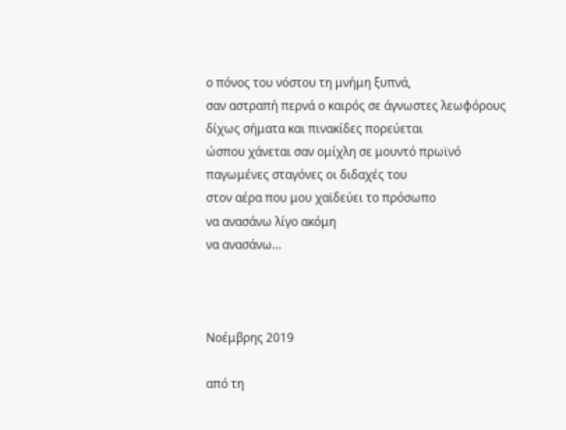ο πόνος του νόστου τη μνήμη ξυπνά,
σαν αστραπή περνά ο καιρός σε άγνωστες λεωφόρους
δίχως σήματα και πινακίδες πορεύεται
ώσπου χάνεται σαν ομίχλη σε μουντό πρωϊνό
παγωμένες σταγόνες οι διδαχές του
στον αέρα που μου χαϊδεύει το πρόσωπο
να ανασάνω λίγο ακόμη
να ανασάνω…



Νοέμβρης 2019

από τη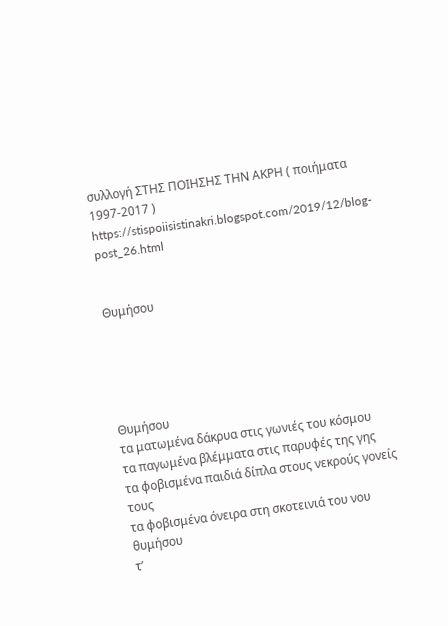συλλογή ΣΤΗΣ ΠΟΙΗΣΗΣ ΤΗΝ ΑΚΡΗ ( ποιήματα 1997-2017 )
https://stispoiisistinakri.blogspot.com/2019/12/blog-post_26.html


Θυμήσου





Θυμήσου
τα ματωμένα δάκρυα στις γωνιές του κόσμου
τα παγωμένα βλέμματα στις παρυφές της γης
τα φοβισμένα παιδιά δίπλα στους νεκρούς γονείς τους
τα φοβισμένα όνειρα στη σκοτεινιά του νου
θυμήσου
τ’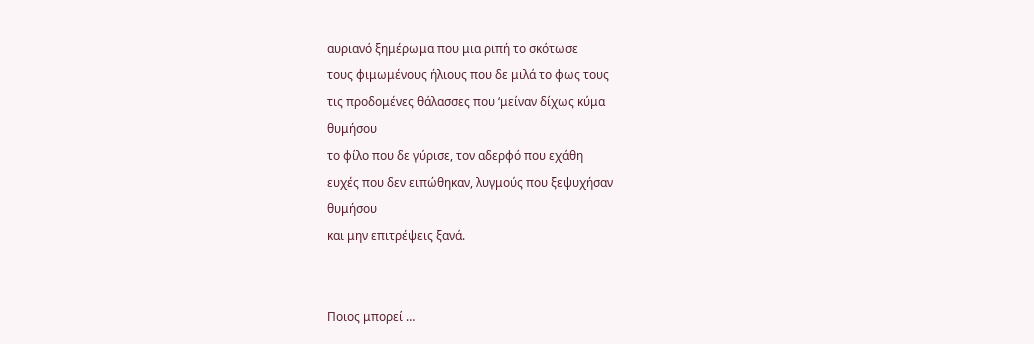αυριανό ξημέρωμα που μια ριπή το σκότωσε
τους φιμωμένους ήλιους που δε μιλά το φως τους
τις προδομένες θάλασσες που ‘μείναν δίχως κύμα
θυμήσου
το φίλο που δε γύρισε, τον αδερφό που εχάθη
ευχές που δεν ειπώθηκαν, λυγμούς που ξεψυχήσαν
θυμήσου
και μην επιτρέψεις ξανά.


Ποιος μπορεί …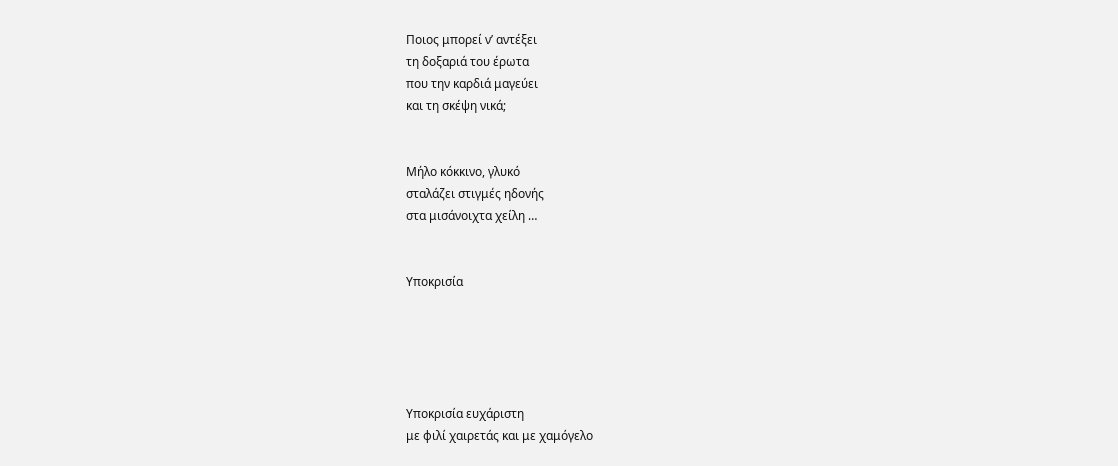Ποιος μπορεί ν’ αντέξει
τη δοξαριά του έρωτα
που την καρδιά μαγεύει
και τη σκέψη νικά;


Μήλο κόκκινο, γλυκό
σταλάζει στιγμές ηδονής
στα μισάνοιχτα χείλη …


Υποκρισία





Υποκρισία ευχάριστη
με φιλί χαιρετάς και με χαμόγελο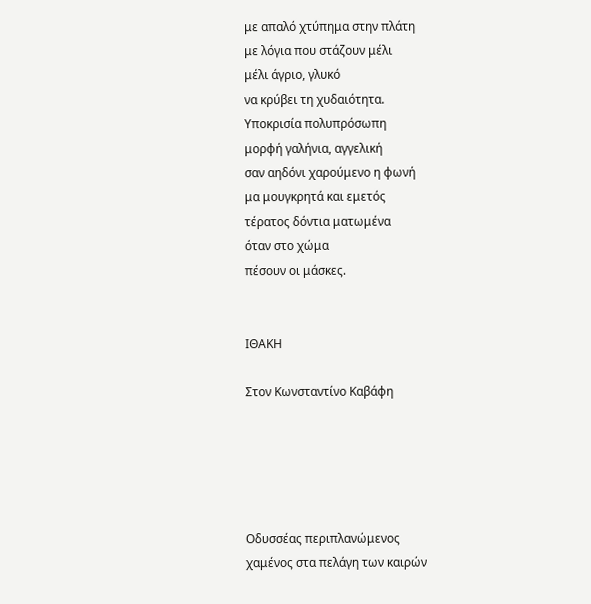με απαλό χτύπημα στην πλάτη
με λόγια που στάζουν μέλι
μέλι άγριο, γλυκό
να κρύβει τη χυδαιότητα.
Υποκρισία πολυπρόσωπη
μορφή γαλήνια, αγγελική
σαν αηδόνι χαρούμενο η φωνή
μα μουγκρητά και εμετός
τέρατος δόντια ματωμένα
όταν στο χώμα
πέσουν οι μάσκες.


ΙΘΑΚΗ

Στον Κωνσταντίνο Καβάφη





Οδυσσέας περιπλανώμενος
χαμένος στα πελάγη των καιρών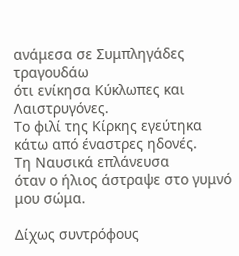ανάμεσα σε Συμπληγάδες τραγουδάω
ότι ενίκησα Κύκλωπες και Λαιστρυγόνες.
Το φιλί της Κίρκης εγεύτηκα
κάτω από έναστρες ηδονές.
Τη Ναυσικά επλάνευσα
όταν ο ήλιος άστραψε στο γυμνό μου σώμα.

Δίχως συντρόφους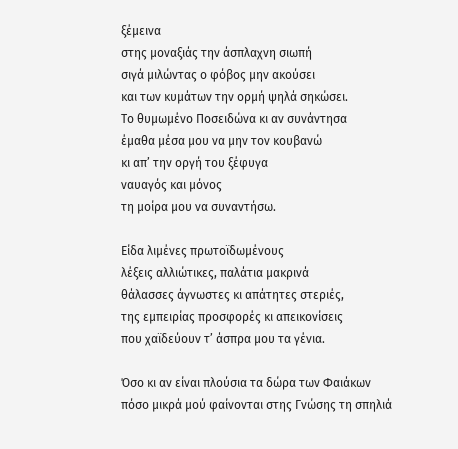ξέμεινα
στης μοναξιάς την άσπλαχνη σιωπή
σιγά μιλώντας ο φόβος μην ακούσει
και των κυμάτων την ορμή ψηλά σηκώσει.
Το θυμωμένο Ποσειδώνα κι αν συνάντησα
έμαθα μέσα μου να μην τον κουβανώ
κι απ’ την οργή του ξέφυγα
ναυαγός και μόνος
τη μοίρα μου να συναντήσω.

Είδα λιμένες πρωτοϊδωμένους
λέξεις αλλιώτικες, παλάτια μακρινά
θάλασσες άγνωστες κι απάτητες στεριές,
της εμπειρίας προσφορές κι απεικονίσεις
που χαϊδεύουν τ’ άσπρα μου τα γένια.

Όσο κι αν είναι πλούσια τα δώρα των Φαιάκων
πόσο μικρά μού φαίνονται στης Γνώσης τη σπηλιά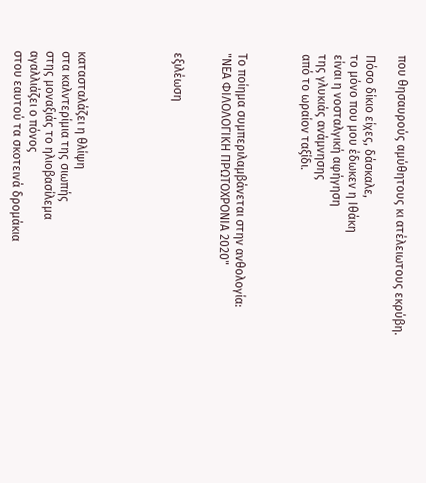που θησαυρούς αμύθητους κι ατέλειωτους εκρύβη.

Πόσο δίκιο είχες, δάσκαλε,
το μόνο που μου έδωκεν η Ιθάκη
είναι η νοσταλγική αφήγηση
της γλυκιάς ανάμνησης
από το ωραίον ταξίδι.



Το ποίημα συμπεριλαμβάνεται στην ανθολογία:
"ΝΕΑ ΦΙΛΟΛΟΓΙΚΗ ΠΡΩΤΟΧΡΟΝΙΑ 2020"


εξιλέωση





κατασταλάζει η θλίψη
στα καλντερίμια της σιωπής
στης μοναξιάς το ηλιοβασίλεμα
αγαλλιάζει ο πόνος
στου εαυτού τα σκοτεινά δρομάκια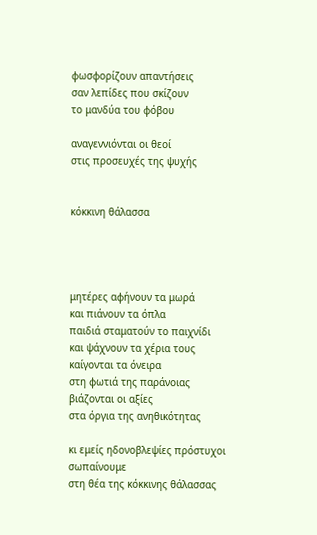φωσφορίζουν απαντήσεις
σαν λεπίδες που σκίζουν
το μανδύα του φόβου

αναγεννιόνται οι θεοί
στις προσευχές της ψυχής


κόκκινη θάλασσα




μητέρες αφήνουν τα μωρά
και πιάνουν τα όπλα
παιδιά σταματούν το παιχνίδι
και ψάχνουν τα χέρια τους
καίγονται τα όνειρα
στη φωτιά της παράνοιας
βιάζονται οι αξίες
στα όργια της ανηθικότητας

κι εμείς ηδονοβλεψίες πρόστυχοι
σωπαίνουμε
στη θέα της κόκκινης θάλασσας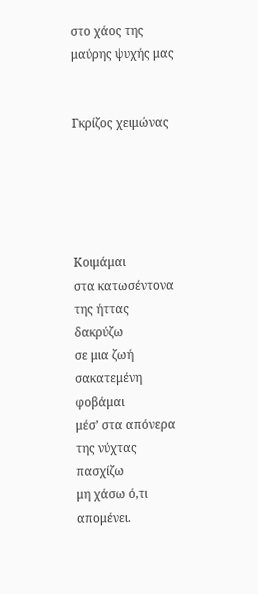στο χάος της μαύρης ψυχής μας


Γκρίζος χειμώνας





Κοιμάμαι
στα κατωσέντονα της ήττας
δακρύζω
σε μια ζωή σακατεμένη
φοβάμαι
μέσ’ στα απόνερα της νύχτας
πασχίζω
μη χάσω ό,τι απομένει.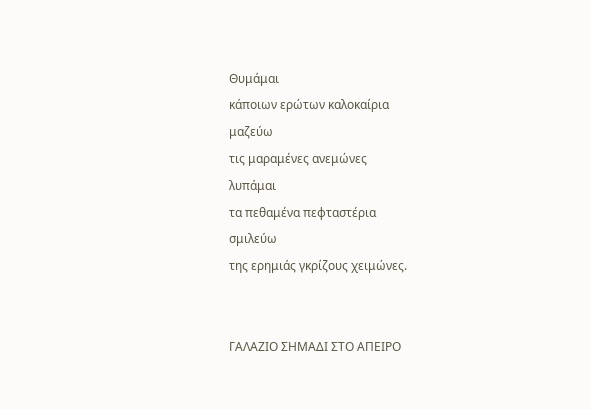Θυμάμαι
κάποιων ερώτων καλοκαίρια
μαζεύω
τις μαραμένες ανεμώνες
λυπάμαι
τα πεθαμένα πεφταστέρια
σμιλεύω
της ερημιάς γκρίζους χειμώνες.


ΓΑΛΑΖΙΟ ΣΗΜΑΔΙ ΣΤΟ ΑΠΕΙΡΟ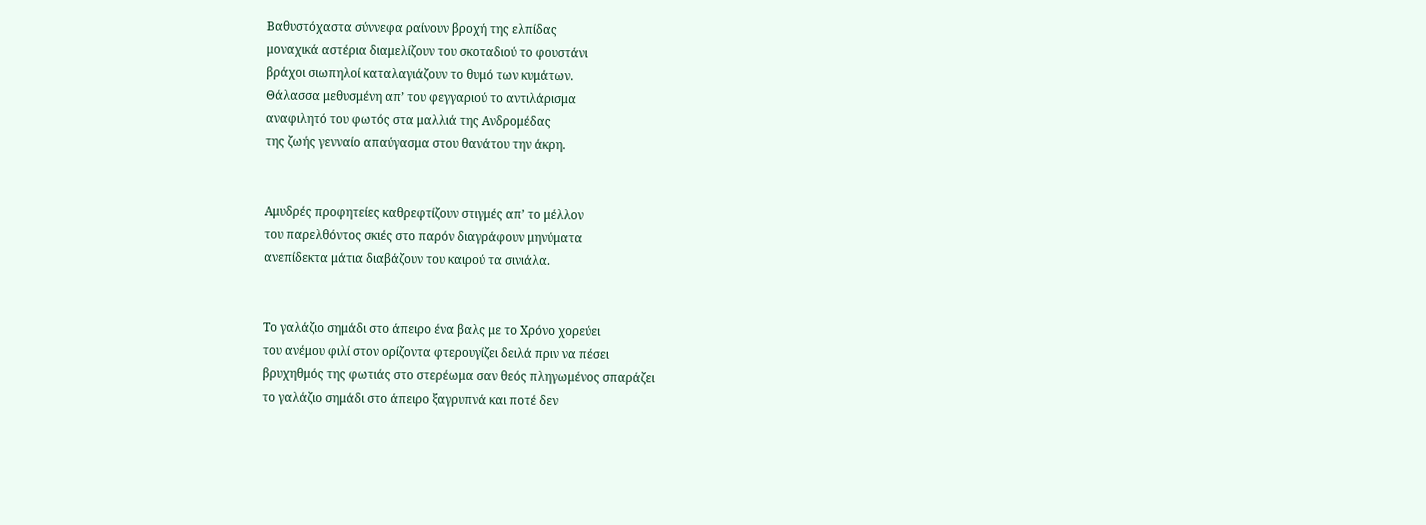Βαθυστόχαστα σύννεφα ραίνουν βροχή της ελπίδας
μοναχικά αστέρια διαμελίζουν του σκοταδιού το φουστάνι
βράχοι σιωπηλοί καταλαγιάζουν το θυμό των κυμάτων.
Θάλασσα μεθυσμένη απ’ του φεγγαριού το αντιλάρισμα
αναφιλητό του φωτός στα μαλλιά της Ανδρομέδας
της ζωής γενναίο απαύγασμα στου θανάτου την άκρη.


Αμυδρές προφητείες καθρεφτίζουν στιγμές απ’ το μέλλον
του παρελθόντος σκιές στο παρόν διαγράφουν μηνύματα
ανεπίδεκτα μάτια διαβάζουν του καιρού τα σινιάλα.


Το γαλάζιο σημάδι στο άπειρο ένα βαλς με το Χρόνο χορεύει
του ανέμου φιλί στον ορίζοντα φτερουγίζει δειλά πριν να πέσει
βρυχηθμός της φωτιάς στο στερέωμα σαν θεός πληγωμένος σπαράζει
το γαλάζιο σημάδι στο άπειρο ξαγρυπνά και ποτέ δεν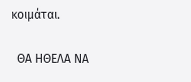κοιμάται.

  ΘΑ ΗΘΕΛΑ ΝΑ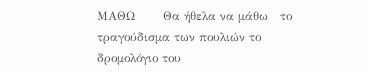ΜΑΘΩ       Θα ήθελα να μάθω   το τραγούδισμα των πουλιών το δρομολόγιο του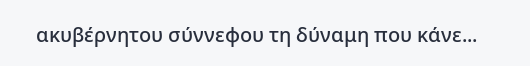ακυβέρνητου σύννεφου τη δύναμη που κάνε...